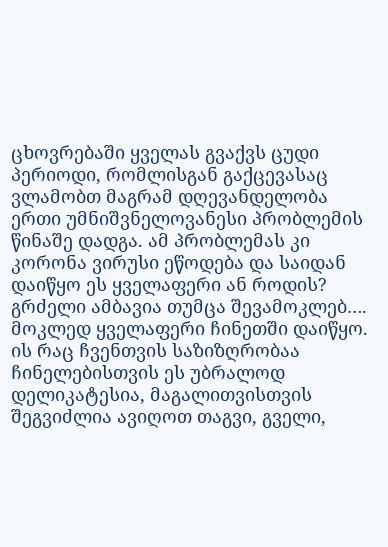ცხოვრებაში ყველას გვაქვს ცუდი პერიოდი, რომლისგან გაქცევასაც ვლამობთ მაგრამ დღევანდელობა ერთი უმნიშვნელოვანესი პრობლემის წინაშე დადგა. ამ პრობლემას კი კორონა ვირუსი ეწოდება და საიდან დაიწყო ეს ყველაფერი ან როდის? გრძელი ამბავია თუმცა შევამოკლებ….
მოკლედ ყველაფერი ჩინეთში დაიწყო. ის რაც ჩვენთვის საზიზღრობაა ჩინელებისთვის ეს უბრალოდ დელიკატესია, მაგალითვისთვის შეგვიძლია ავიღოთ თაგვი, გველი,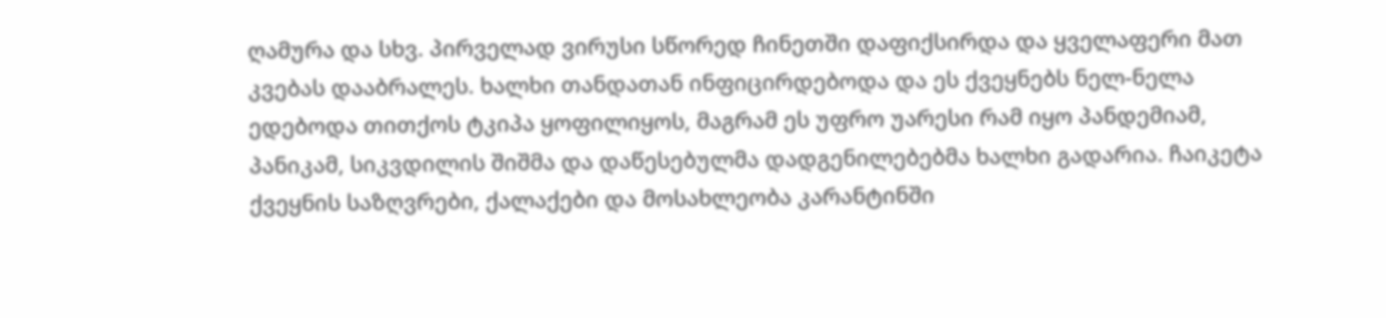ღამურა და სხვ. პირველად ვირუსი სწორედ ჩინეთში დაფიქსირდა და ყველაფერი მათ კვებას დააბრალეს. ხალხი თანდათან ინფიცირდებოდა და ეს ქვეყნებს ნელ-ნელა ედებოდა თითქოს ტკიპა ყოფილიყოს, მაგრამ ეს უფრო უარესი რამ იყო პანდემიამ, პანიკამ, სიკვდილის შიშმა და დაწესებულმა დადგენილებებმა ხალხი გადარია. ჩაიკეტა ქვეყნის საზღვრები, ქალაქები და მოსახლეობა კარანტინში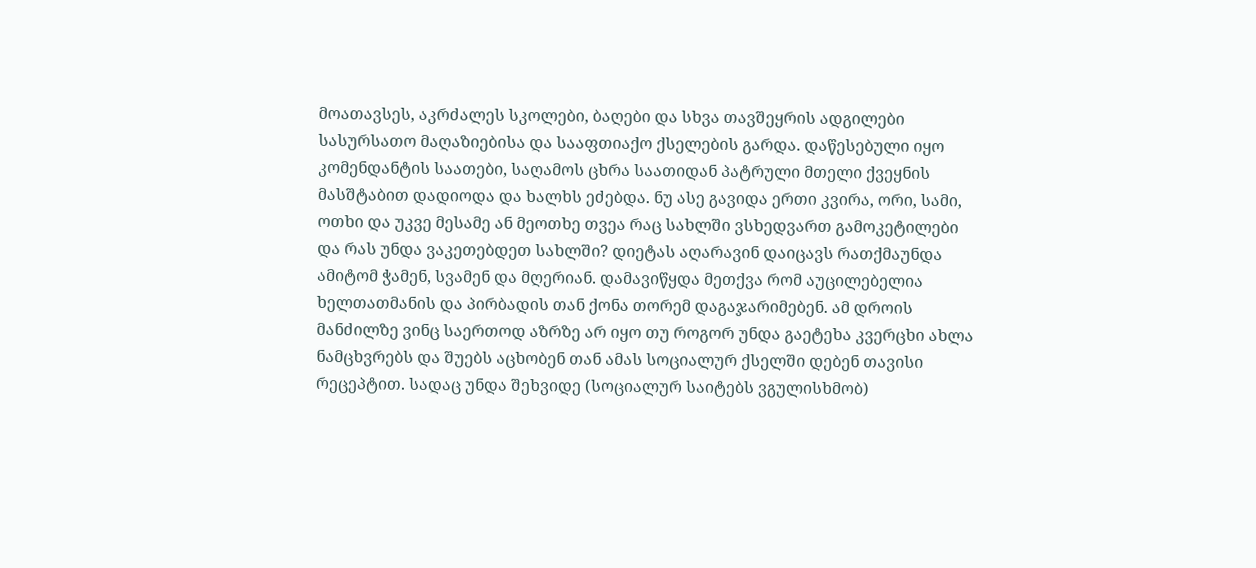მოათავსეს, აკრძალეს სკოლები, ბაღები და სხვა თავშეყრის ადგილები სასურსათო მაღაზიებისა და სააფთიაქო ქსელების გარდა. დაწესებული იყო კომენდანტის საათები, საღამოს ცხრა საათიდან პატრული მთელი ქვეყნის მასშტაბით დადიოდა და ხალხს ეძებდა. ნუ ასე გავიდა ერთი კვირა, ორი, სამი, ოთხი და უკვე მესამე ან მეოთხე თვეა რაც სახლში ვსხედვართ გამოკეტილები და რას უნდა ვაკეთებდეთ სახლში? დიეტას აღარავინ დაიცავს რათქმაუნდა ამიტომ ჭამენ, სვამენ და მღერიან. დამავიწყდა მეთქვა რომ აუცილებელია ხელთათმანის და პირბადის თან ქონა თორემ დაგაჯარიმებენ. ამ დროის მანძილზე ვინც საერთოდ აზრზე არ იყო თუ როგორ უნდა გაეტეხა კვერცხი ახლა ნამცხვრებს და შუებს აცხობენ თან ამას სოციალურ ქსელში დებენ თავისი რეცეპტით. სადაც უნდა შეხვიდე (სოციალურ საიტებს ვგულისხმობ)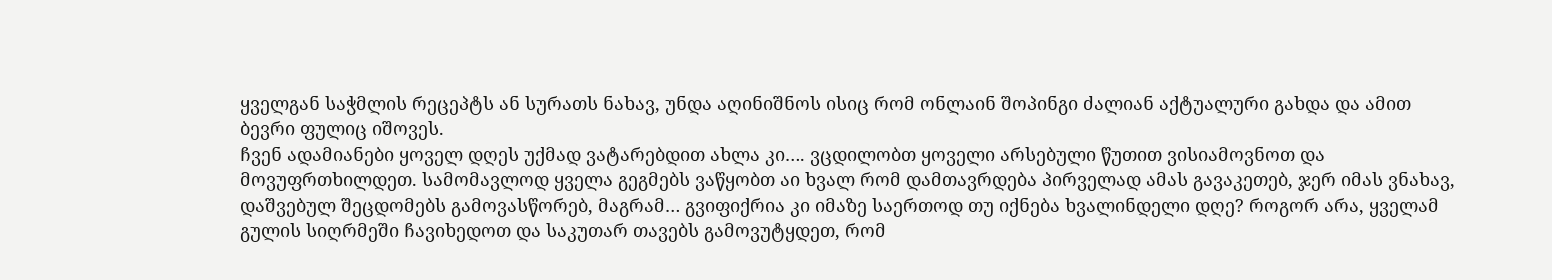ყველგან საჭმლის რეცეპტს ან სურათს ნახავ, უნდა აღინიშნოს ისიც რომ ონლაინ შოპინგი ძალიან აქტუალური გახდა და ამით ბევრი ფულიც იშოვეს.
ჩვენ ადამიანები ყოველ დღეს უქმად ვატარებდით ახლა კი…. ვცდილობთ ყოველი არსებული წუთით ვისიამოვნოთ და მოვუფრთხილდეთ. სამომავლოდ ყველა გეგმებს ვაწყობთ აი ხვალ რომ დამთავრდება პირველად ამას გავაკეთებ, ჯერ იმას ვნახავ, დაშვებულ შეცდომებს გამოვასწორებ, მაგრამ… გვიფიქრია კი იმაზე საერთოდ თუ იქნება ხვალინდელი დღე? როგორ არა, ყველამ გულის სიღრმეში ჩავიხედოთ და საკუთარ თავებს გამოვუტყდეთ, რომ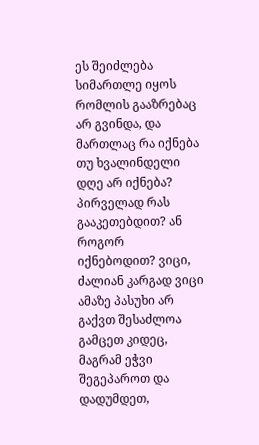ეს შეიძლება სიმართლე იყოს რომლის გააზრებაც არ გვინდა, და მართლაც რა იქნება თუ ხვალინდელი დღე არ იქნება? პირველად რას გააკეთებდით? ან როგორ იქნებოდით? ვიცი, ძალიან კარგად ვიცი ამაზე პასუხი არ გაქვთ შესაძლოა გამცეთ კიდეც, მაგრამ ეჭვი შეგეპაროთ და დადუმდეთ,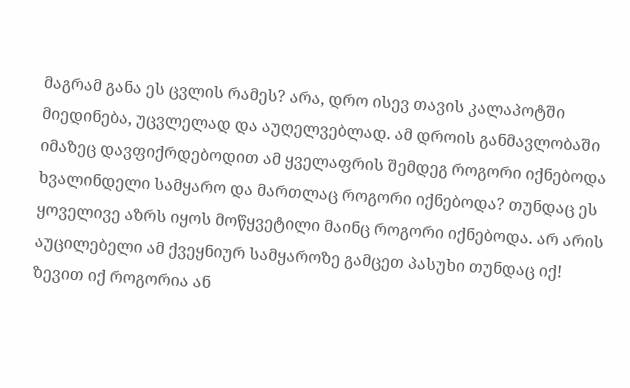მაგრამ განა ეს ცვლის რამეს? არა, დრო ისევ თავის კალაპოტში მიედინება, უცვლელად და აუღელვებლად. ამ დროის განმავლობაში იმაზეც დავფიქრდებოდით ამ ყველაფრის შემდეგ როგორი იქნებოდა ხვალინდელი სამყარო და მართლაც როგორი იქნებოდა? თუნდაც ეს ყოველივე აზრს იყოს მოწყვეტილი მაინც როგორი იქნებოდა. არ არის აუცილებელი ამ ქვეყნიურ სამყაროზე გამცეთ პასუხი თუნდაც იქ! ზევით იქ როგორია ან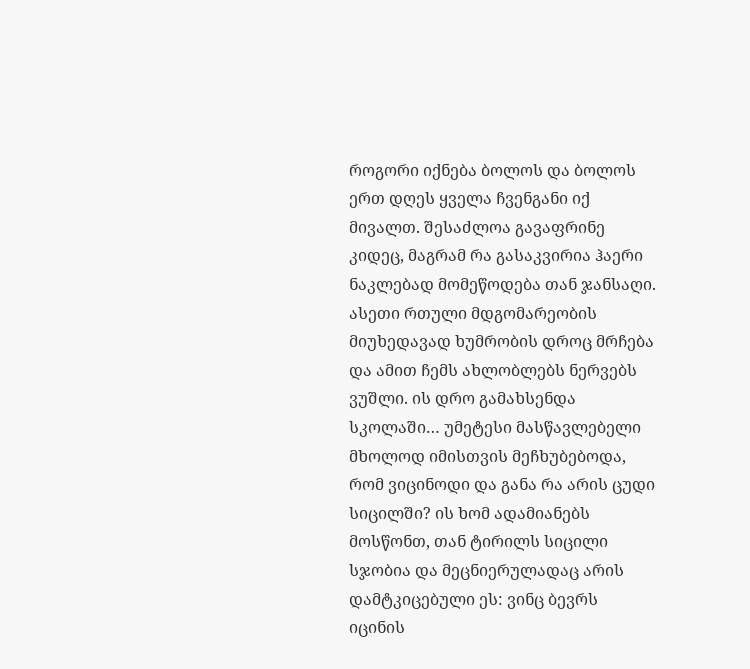როგორი იქნება ბოლოს და ბოლოს ერთ დღეს ყველა ჩვენგანი იქ მივალთ. შესაძლოა გავაფრინე კიდეც, მაგრამ რა გასაკვირია ჰაერი ნაკლებად მომეწოდება თან ჯანსაღი. ასეთი რთული მდგომარეობის მიუხედავად ხუმრობის დროც მრჩება და ამით ჩემს ახლობლებს ნერვებს ვუშლი. ის დრო გამახსენდა სკოლაში… უმეტესი მასწავლებელი მხოლოდ იმისთვის მეჩხუბებოდა, რომ ვიცინოდი და განა რა არის ცუდი სიცილში? ის ხომ ადამიანებს მოსწონთ, თან ტირილს სიცილი სჯობია და მეცნიერულადაც არის დამტკიცებული ეს: ვინც ბევრს იცინის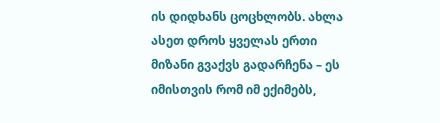ის დიდხანს ცოცხლობს. ახლა ასეთ დროს ყველას ერთი მიზანი გვაქვს გადარჩენა – ეს იმისთვის რომ იმ ექიმებს,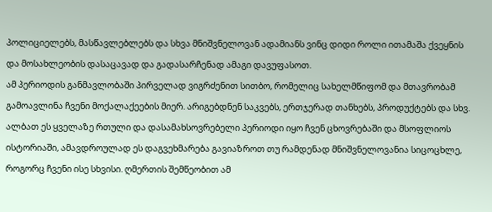პოლიციელებს, მასწავლებლებს და სხვა მნიშვნელოვან ადამიანს ვინც დიდი როლი ითამაშა ქვეყნის და მოსახლეობის დასაცავად და გადასარჩენად ამაგი დავუფასოთ.
ამ პერიოდის განმავლობაში პირველად ვიგრძენით სითბო, რომელიც სახელმწიფომ და მთავრობამ გამოავლინა ჩვენი მოქალაქეების მიერ. არიგებდნენ საკვებს, ერთჯერად თანხებს, პროდუქტებს და სხვ. ალბათ ეს ყველაზე რთული და დასამახსოვრებელი პერიოდი იყო ჩვენ ცხოვრებაში და მსოფლიოს ისტორიაში, ამავდროულად ეს დაგვეხმარება გავიაზროთ თუ რამდენად მნიშვნელოვანია სიცოცხლე, როგორც ჩვენი ისე სხვისი. ღმერთის შემწეობით ამ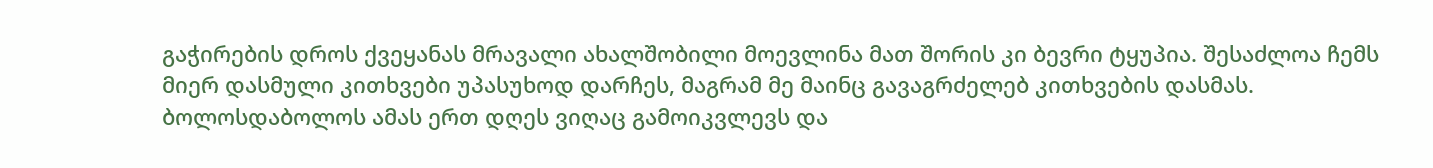გაჭირების დროს ქვეყანას მრავალი ახალშობილი მოევლინა მათ შორის კი ბევრი ტყუპია. შესაძლოა ჩემს მიერ დასმული კითხვები უპასუხოდ დარჩეს, მაგრამ მე მაინც გავაგრძელებ კითხვების დასმას. ბოლოსდაბოლოს ამას ერთ დღეს ვიღაც გამოიკვლევს და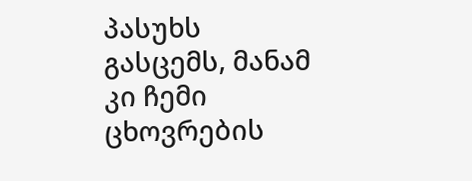პასუხს გასცემს, მანამ კი ჩემი ცხოვრების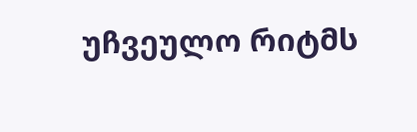უჩვეულო რიტმს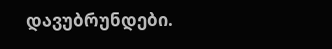დავუბრუნდები.